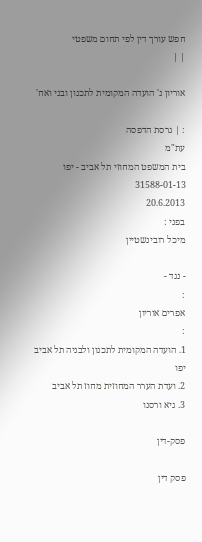חפש עורך דין לפי תחום משפטי
| |

אוריון נ' הועדה המקומית לתכנון ובני ואח'

: | גרסת הדפסה
עת"מ
בית המשפט המחוזי תל אביב - יפו
31588-01-13
20.6.2013
בפני :
מיכל רובינשטיין

- נגד -
:
אפרים אוריון
:
1. הועדה המקומית לתכנון ולבניה תל אביב יפו
2. ועדת הערר המחוזית מחוז תל אביב
3. גיא ורסנו

פסק-דין

פסק דין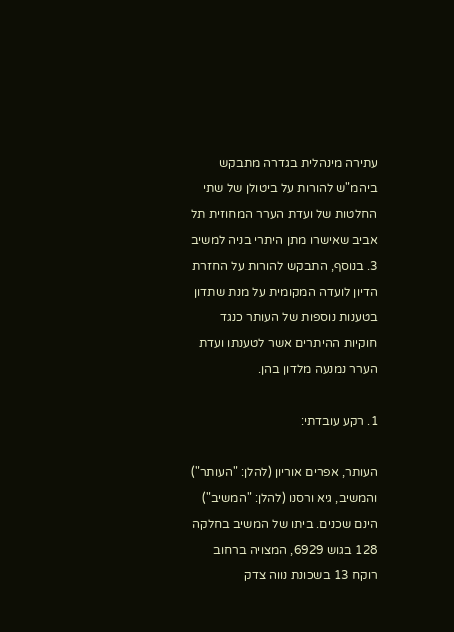עתירה מינהלית בגדרה מתבקש ביהמ"ש להורות על ביטולן של שתי החלטות של ועדת הערר המחוזית תל אביב שאישרו מתן היתרי בניה למשיב 3. בנוסף, התבקש להורות על החזרת הדיון לועדה המקומית על מנת שתדון בטענות נוספות של העותר כנגד חוקיות ההיתרים אשר לטענתו ועדת הערר נמנעה מלדון בהן.

1. רקע עובדתי:

העותר, אפרים אוריון (להלן: "העותר") והמשיב, גיא ורסנו (להלן: "המשיב") הינם שכנים. ביתו של המשיב בחלקה 128 בגוש 6929, המצויה ברחוב רוקח 13 בשכונת נווה צדק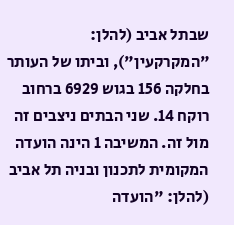שבתל אביב (להלן: "המקרקעין"), וביתו של העותר בחלקה 156 בגוש 6929 ברחוב רוקח 14. שני הבתים ניצבים זה מול זה. המשיבה 1 הינה הועדה המקומית לתכנון ובניה תל אביב (להלן: "הועדה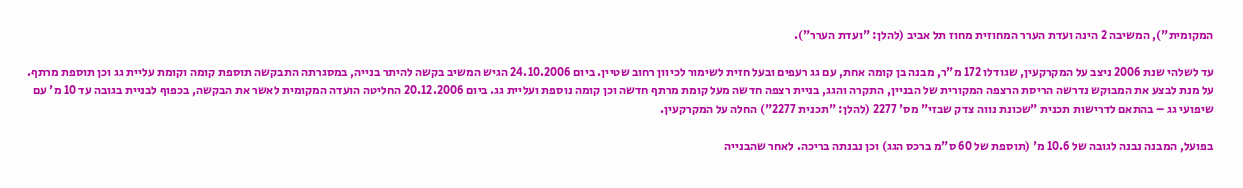המקומית"), המשיבה 2 הינה ועדת הערר המחוזית מחוז תל אביב (להלן: "ועדת הערר").

עד לשלהי שנת 2006 ניצב על המקרקעין, שגודלו 172 מ"ר, מבנה בן קומה אחת, עם גג רעפים ובעל חזית לשימור לכיוון רחוב שטיין. ביום 24.10.2006 הגיש המשיב בקשה להיתר בנייה, במסגרתה התבקשה תוספת קומה וקומת עליית גג וכן תוספת מרתף. על מנת לבצע את המבוקש נדרשה הריסת הרצפה המקורית של הבניין, התקרה והגג, בניית רצפה חדשה מעל קומת מרתף חדשה וכן קומה נוספת ועליית גג. ביום 20.12.2006 החליטה הועדה המקומית לאשר את הבקשה, בכפוף לבניית בגובה עד 10 מ' עם שיפועי גג – בהתאם לדרישות תכנית "שכונת נווה צדק שבזי" מס' 2277 (להלן: "תכנית 2277") החלה על המקרקעין.

בפועל, המבנה נבנה לגובה של 10.6 מ' (תוספת של 60 ס"מ ברכס הגג) וכן נבנתה בריכה. לאחר שהבנייה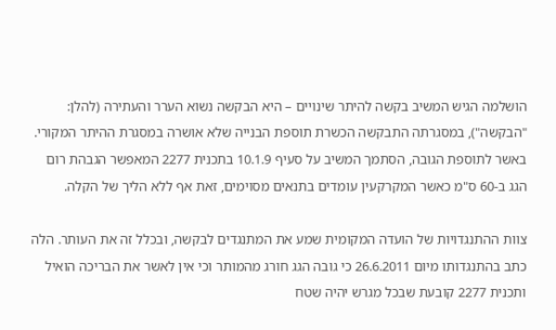הושלמה הגיש המשיב בקשה להיתר שינויים – היא הבקשה נשוא הערר והעתירה (להלן: "הבקשה"), במסגרתה התבקשה הכשרת תוספת הבנייה שלא אושרה במסגרת ההיתר המקורי. באשר לתוספת הגובה, הסתמך המשיב על סעיף 10.1.9 בתכנית 2277 המאפשר הגבהת רום הגג ב-60 ס"מ כאשר המקרקעין עומדים בתנאים מסוימים, זאת אף ללא הליך של הקלה.

צוות ההתנגדויות של הועדה המקומית שמע את המתנגדים לבקשה, ובכלל זה את העותר. הלה כתב בהתנגדותו מיום 26.6.2011 כי גובה הגג חורג מהמותר וכי אין לאשר את הבריכה הואיל ותכנית 2277 קובעת שבכל מגרש יהיה שטח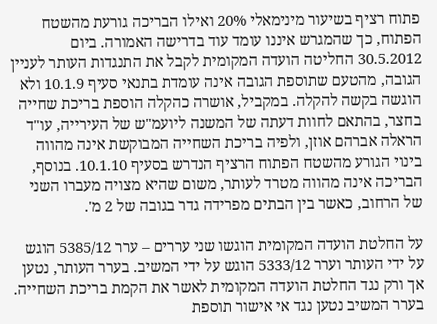פתוח רציף בשיעור מינימאלי 20% ואילו הבריכה גורעת מהשטח הפתוח, כך שהמגרש איננו עומד עוד בדרישה האמורה. ביום 30.5.2012 החליטה הועדה המקומית לקבל את התנגדות העותר לעניין הגובה, מהטעם שתוספת הגובה אינה עומדת בתנאי סעיף 10.1.9 ולא הוגשה בקשה להקלה. במקביל, אושרה כהקלה הוספת בריכת שחייה בחצר, בהתאם לחוות דעתה של המשנה ליועמ"ש של העירייה, עו"ד הראלה אברהם אוזן, ולפיה בריכת השחייה המבוקשת אינה מהווה בינוי הגורע מהשטח הפתוח הרציף הנדרש בסעיף 10.1.10. בנוסף, הבריכה אינה מהווה מטרד לעותר, משום שהיא מצויה מעברו השני של הרחוב, כאשר בין הבתים מפרידה גדר בגובה של 2 מ'.

על החלטת הועדה המקומית הוגשו שני עררים – ערר 5385/12 הוגש על ידי העותר וערר 5333/12 הוגש על ידי המשיב. בערר העותר, נטען אך ורק נגד החלטת הועדה המקומית לאשר את הקמת בריכת השחייה. בערר המשיב נטען נגד אי אישור תוספת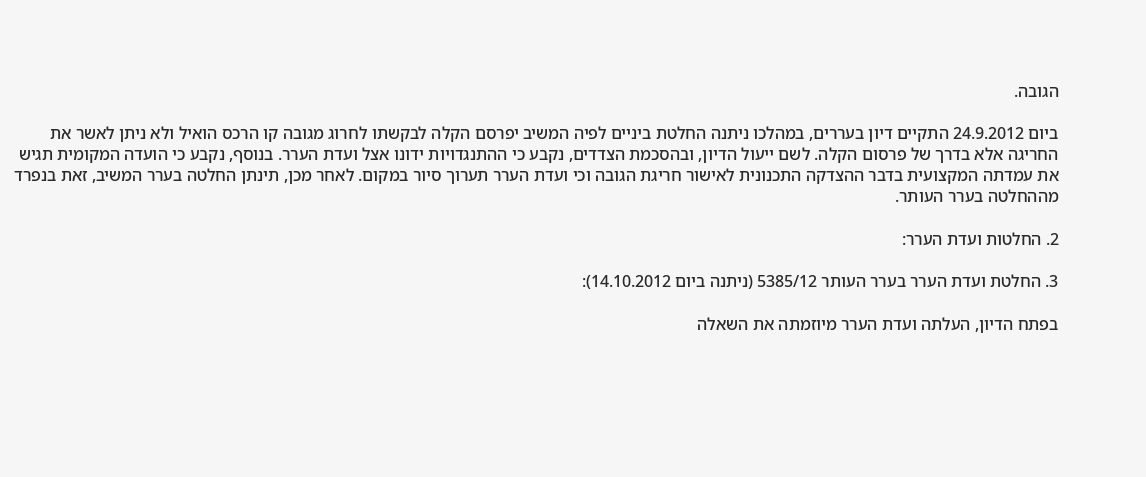הגובה.

ביום 24.9.2012 התקיים דיון בעררים, במהלכו ניתנה החלטת ביניים לפיה המשיב יפרסם הקלה לבקשתו לחרוג מגובה קו הרכס הואיל ולא ניתן לאשר את החריגה אלא בדרך של פרסום הקלה. לשם ייעול הדיון, ובהסכמת הצדדים, נקבע כי ההתנגדויות ידונו אצל ועדת הערר. בנוסף, נקבע כי הועדה המקומית תגיש את עמדתה המקצועית בדבר ההצדקה התכנונית לאישור חריגת הגובה וכי ועדת הערר תערוך סיור במקום. לאחר מכן, תינתן החלטה בערר המשיב, זאת בנפרד מההחלטה בערר העותר.

2. החלטות ועדת הערר:

3. החלטת ועדת הערר בערר העותר 5385/12 (ניתנה ביום 14.10.2012):

בפתח הדיון, העלתה ועדת הערר מיוזמתה את השאלה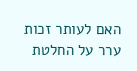האם לעותר זכות ערר על החלטת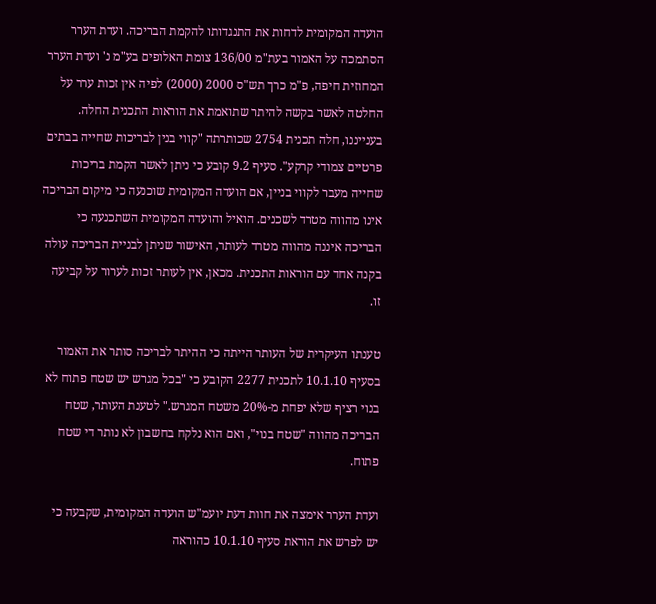הועדה המקומית לדחות את התנגדותו להקמת הבריכה. ועדת הערר הסתמכה על האמור בעת"מ 136/00 צומת האלופים בע"מ נ' ועדת הערר המחוזית חיפה, פ"מ כרך תש"ס 2000 (2000) לפיה אין זכות ערר על החלטה לאשר בקשה להיתר שתואמת את הוראות התכנית החלה. בענייננו, חלה תכנית 2754 שכותרתה "קווי בנין לבריכות שחייה בבתים פרטיים צמודי קרקע". סעיף 9.2 קובע כי ניתן לאשר הקמת בריכות שחייה מעבר לקווי בניין, אם הועדה המקומית שוכנעה כי מיקום הבריכה אינו מהווה מטרד לשכנים. הואיל והועדה המקומית השתכנעה כי הבריכה איננה מהווה מטרד לעותר, האישור שניתן לבניית הבריכה עולה בקנה אחד עם הוראות התכנית. מכאן, אין לעותר זכות לערור על קביעה זו.

טענתו העיקרית של העותר הייתה כי ההיתר לבריכה סותר את האמור בסעיף 10.1.10 לתכנית 2277 הקובע כי "בכל מגרש יש שטח פתוח לא בנוי רציף שלא יפחת מ-20% משטח המגרש." לטענת העותר, שטח הבריכה מהווה "שטח בנוי", ואם הוא נלקח בחשבון לא נותר די שטח פתוח.

ועדת הערר אימצה את חוות דעת יועמ"ש הועדה המקומית, שקבעה כי יש לפרש את הוראת סעיף 10.1.10 כהוראה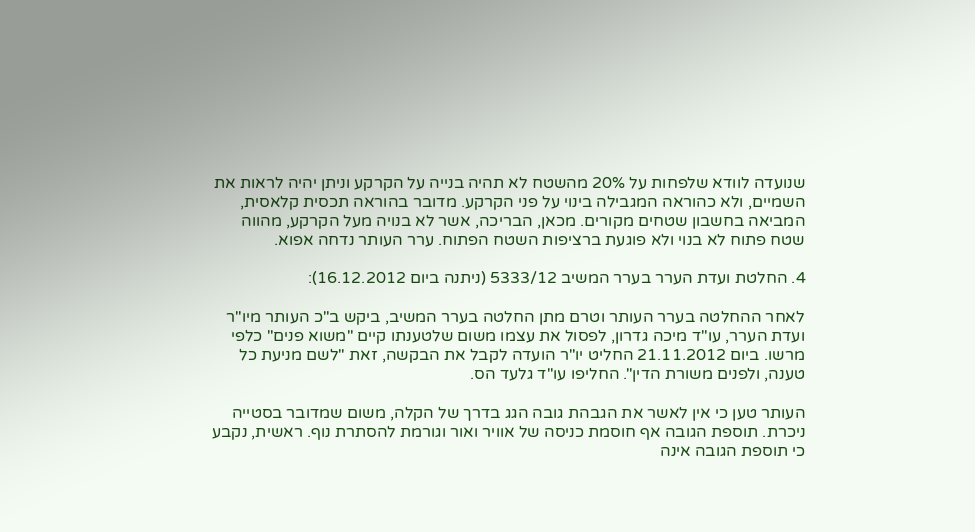שנועדה לוודא שלפחות על 20% מהשטח לא תהיה בנייה על הקרקע וניתן יהיה לראות את השמיים, ולא כהוראה המגבילה בינוי על פני הקרקע. מדובר בהוראה תכסית קלאסית, המביאה בחשבון שטחים מקורים. מכאן, הבריכה, אשר לא בנויה מעל הקרקע, מהווה שטח פתוח לא בנוי ולא פוגעת ברציפות השטח הפתוח. ערר העותר נדחה אפוא.

4. החלטת ועדת הערר בערר המשיב 5333/12 (ניתנה ביום 16.12.2012):

לאחר ההחלטה בערר העותר וטרם מתן החלטה בערר המשיב, ביקש ב"כ העותר מיו"ר ועדת הערר, עו"ד מיכה גדרון, לפסול את עצמו משום שלטענתו קיים "משוא פנים" כלפי מרשו. ביום 21.11.2012 החליט יו"ר הועדה לקבל את הבקשה, זאת "לשם מניעת כל טענה, ולפנים משורת הדין". החליפו עו"ד גלעד הס.

העותר טען כי אין לאשר את הגבהת גובה הגג בדרך של הקלה, משום שמדובר בסטייה ניכרת. תוספת הגובה אף חוסמת כניסה של אוויר ואור וגורמת להסתרת נוף. ראשית, נקבע כי תוספת הגובה אינה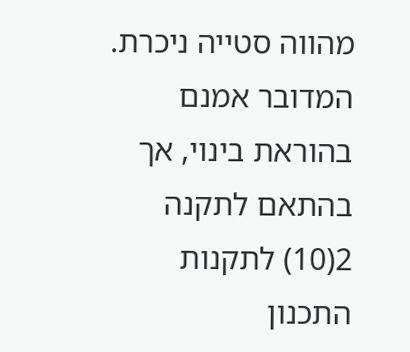מהווה סטייה ניכרת. המדובר אמנם בהוראת בינוי, אך בהתאם לתקנה 2(10) לתקנות התכנון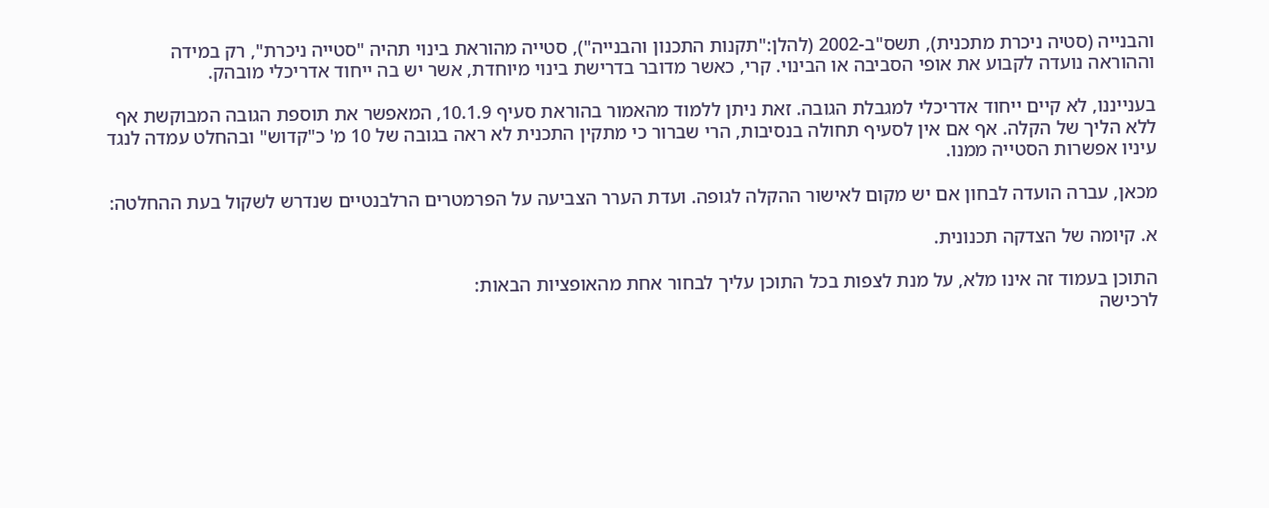והבנייה (סטיה ניכרת מתכנית), תשס"ב-2002 (להלן:"תקנות התכנון והבנייה"), סטייה מהוראת בינוי תהיה "סטייה ניכרת", רק במידה וההוראה נועדה לקבוע את אופי הסביבה או הבינוי. קרי, כאשר מדובר בדרישת בינוי מיוחדת, אשר יש בה ייחוד אדריכלי מובהק.

בענייננו, לא קיים ייחוד אדריכלי למגבלת הגובה. זאת ניתן ללמוד מהאמור בהוראת סעיף 10.1.9, המאפשר את תוספת הגובה המבוקשת אף ללא הליך של הקלה. אף אם אין לסעיף תחולה בנסיבות, הרי שברור כי מתקין התכנית לא ראה בגובה של 10 מ' כ"קדוש" ובהחלט עמדה לנגד עיניו אפשרות הסטייה ממנו.

מכאן, עברה הועדה לבחון אם יש מקום לאישור ההקלה לגופה. ועדת הערר הצביעה על הפרמטרים הרלבנטיים שנדרש לשקול בעת ההחלטה:

א. קיומה של הצדקה תכנונית.

התוכן בעמוד זה אינו מלא, על מנת לצפות בכל התוכן עליך לבחור אחת מהאופציות הבאות:
לרכישה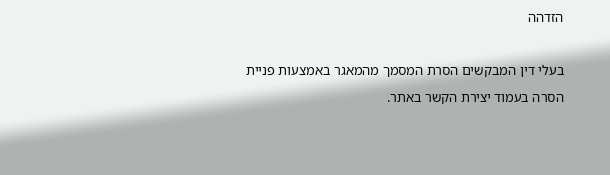הזדהה

בעלי דין המבקשים הסרת המסמך מהמאגר באמצעות פניית הסרה בעמוד יצירת הקשר באתר.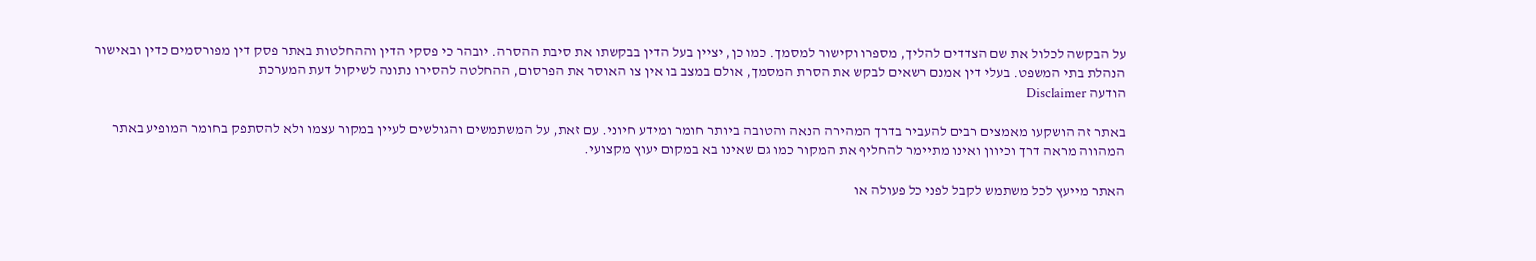על הבקשה לכלול את שם הצדדים להליך, מספרו וקישור למסמך. כמו כן, יציין בעל הדין בבקשתו את סיבת ההסרה. יובהר כי פסקי הדין וההחלטות באתר פסק דין מפורסמים כדין ובאישור הנהלת בתי המשפט. בעלי דין אמנם רשאים לבקש את הסרת המסמך, אולם במצב בו אין צו האוסר את הפרסום, ההחלטה להסירו נתונה לשיקול דעת המערכת
הודעה Disclaimer

באתר זה הושקעו מאמצים רבים להעביר בדרך המהירה הנאה והטובה ביותר חומר ומידע חיוני. עם זאת, על המשתמשים והגולשים לעיין במקור עצמו ולא להסתפק בחומר המופיע באתר המהווה מראה דרך וכיוון ואינו מתיימר להחליף את המקור כמו גם שאינו בא במקום יעוץ מקצועי.

האתר מייעץ לכל משתמש לקבל לפני כל פעולה או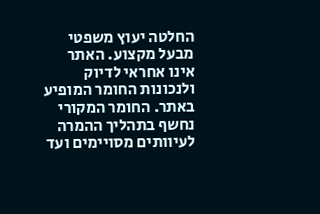החלטה יעוץ משפטי מבעל מקצוע. האתר אינו אחראי לדיוק ולנכונות החומר המופיע באתר. החומר המקורי נחשף בתהליך ההמרה לעיוותים מסויימים ועד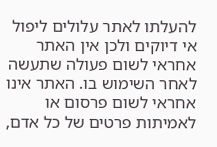להעלתו לאתר עלולים ליפול אי דיוקים ולכן אין האתר אחראי לשום פעולה שתעשה לאחר השימוש בו. האתר אינו אחראי לשום פרסום או לאמיתות פרטים של כל אדם,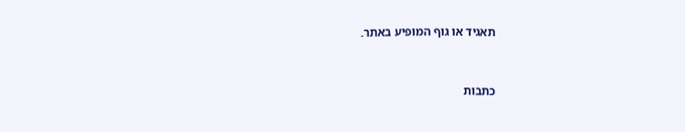תאגיד או גוף המופיע באתר.


כתבות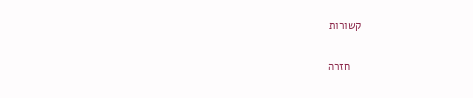קשורות

    חזרה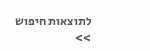לתוצאות חיפוש >>